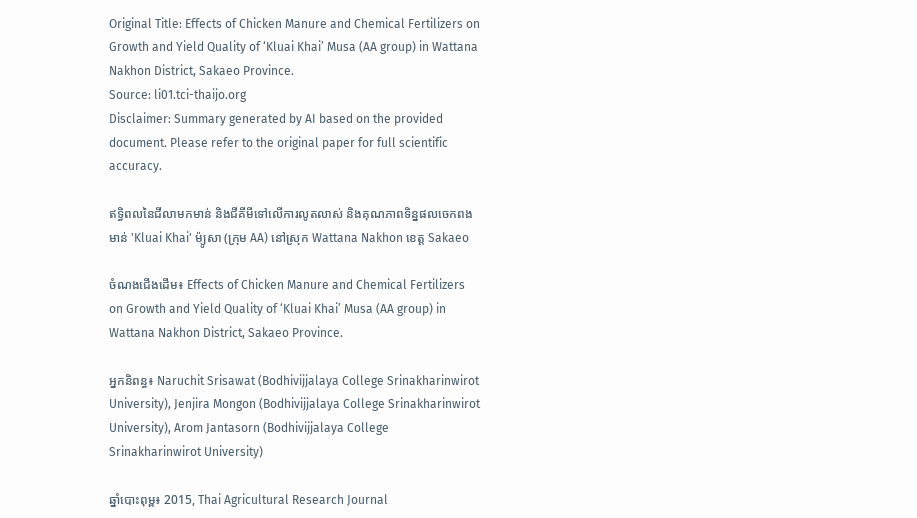Original Title: Effects of Chicken Manure and Chemical Fertilizers on Growth and Yield Quality of ‘Kluai Khai’ Musa (AA group) in Wattana Nakhon District, Sakaeo Province.
Source: li01.tci-thaijo.org
Disclaimer: Summary generated by AI based on the provided document. Please refer to the original paper for full scientific accuracy.

ឥទ្ធិពលនៃជីលាមកមាន់ និងជីគីមីទៅលើការលូតលាស់ និងគុណភាពទិន្នផលចេកពងមាន់ 'Kluai Khai' ម៉្យូសា (ក្រុម AA) នៅស្រុក Wattana Nakhon ខេត្ត Sakaeo

ចំណងជើងដើម៖ Effects of Chicken Manure and Chemical Fertilizers on Growth and Yield Quality of ‘Kluai Khai’ Musa (AA group) in Wattana Nakhon District, Sakaeo Province.

អ្នកនិពន្ធ៖ Naruchit Srisawat (Bodhivijjalaya College Srinakharinwirot University), Jenjira Mongon (Bodhivijjalaya College Srinakharinwirot University), Arom Jantasorn (Bodhivijjalaya College Srinakharinwirot University)

ឆ្នាំបោះពុម្ព៖ 2015, Thai Agricultural Research Journal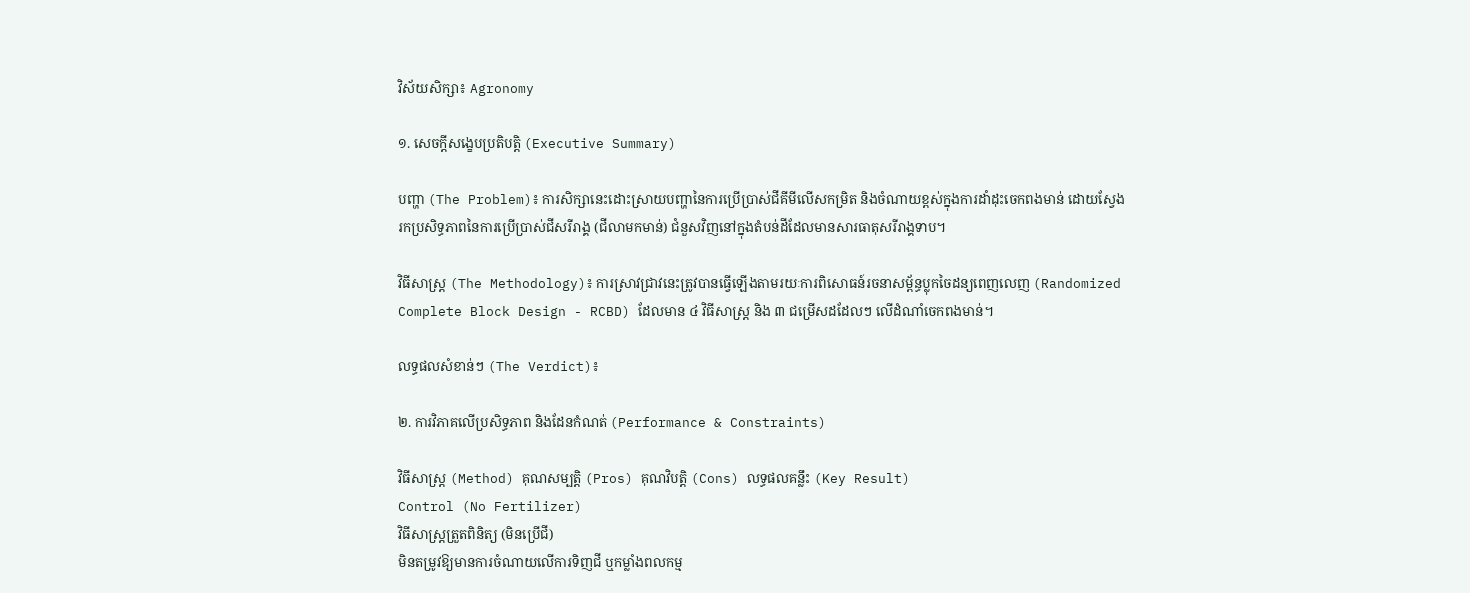វិស័យសិក្សា៖ Agronomy

១. សេចក្តីសង្ខេបប្រតិបត្តិ (Executive Summary)

បញ្ហា (The Problem)៖ ការសិក្សានេះដោះស្រាយបញ្ហានៃការប្រើប្រាស់ជីគីមីលើសកម្រិត និងចំណាយខ្ពស់ក្នុងការដាំដុះចេកពងមាន់ ដោយស្វែងរកប្រសិទ្ធភាពនៃការប្រើប្រាស់ជីសរីរាង្គ (ជីលាមកមាន់) ជំនួសវិញនៅក្នុងតំបន់ដីដែលមានសារធាតុសរីរាង្គទាប។

វិធីសាស្ត្រ (The Methodology)៖ ការស្រាវជ្រាវនេះត្រូវបានធ្វើឡើងតាមរយៈការពិសោធន៍រចនាសម្ព័ន្ធប្លុកចៃដន្យពេញលេញ (Randomized Complete Block Design - RCBD) ដែលមាន ៤ វិធីសាស្រ្ត និង ៣ ជម្រើសដដែលៗ លើដំណាំចេកពងមាន់។

លទ្ធផលសំខាន់ៗ (The Verdict)៖

២. ការវិភាគលើប្រសិទ្ធភាព និងដែនកំណត់ (Performance & Constraints)

វិធីសាស្ត្រ (Method) គុណសម្បត្តិ (Pros) គុណវិបត្តិ (Cons) លទ្ធផលគន្លឹះ (Key Result)
Control (No Fertilizer)
វិធីសាស្ត្រត្រួតពិនិត្យ (មិនប្រើជី)
មិនតម្រូវឱ្យមានការចំណាយលើការទិញជី ឬកម្លាំងពលកម្ម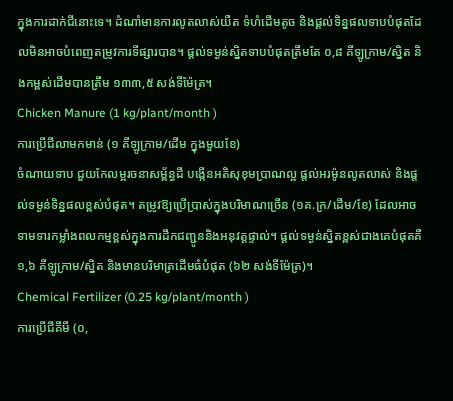ក្នុងការដាក់ជីនោះទេ។ ដំណាំមានការលូតលាស់យឺត ទំហំដើមតូច និងផ្តល់ទិន្នផលទាបបំផុតដែលមិនអាចបំពេញតម្រូវការទីផ្សារបាន។ ផ្តល់ទម្ងន់ស្និតទាបបំផុតត្រឹមតែ ០,៨ គីឡូក្រាម/ស្និត និងកម្ពស់ដើមបានត្រឹម ១៣៣,៥ សង់ទីម៉ែត្រ។
Chicken Manure (1 kg/plant/month )
ការប្រើជីលាមកមាន់ (១ គីឡូក្រាម/ដើម ក្នុងមួយខែ)
ចំណាយទាប ជួយកែលម្អរចនាសម្ព័ន្ធដី បង្កើនអតិសុខុមប្រាណល្អ ផ្តល់អរម៉ូនលូតលាស់ និងផ្តល់ទម្ងន់ទិន្នផលខ្ពស់បំផុត។ តម្រូវឱ្យប្រើប្រាស់ក្នុងបរិមាណច្រើន (១គ.ក្រ/ដើម/ខែ) ដែលអាចទាមទារកម្លាំងពលកម្មខ្ពស់ក្នុងការដឹកជញ្ជូននិងអនុវត្តផ្ទាល់។ ផ្តល់ទម្ងន់ស្និតខ្ពស់ជាងគេបំផុតគឺ ១,៦ គីឡូក្រាម/ស្និត និងមានបរិមាត្រដើមធំបំផុត (៦២ សង់ទីម៉ែត្រ)។
Chemical Fertilizer (0.25 kg/plant/month )
ការប្រើជីគីមី (០,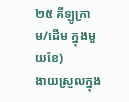២៥ គីឡូក្រាម/ដើម ក្នុងមួយខែ)
ងាយស្រួលក្នុង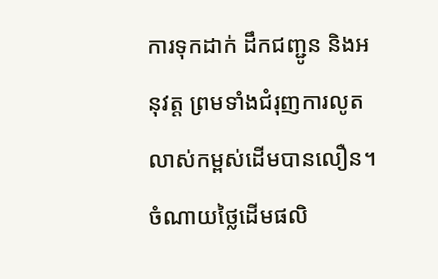ការទុកដាក់ ដឹកជញ្ជូន និងអនុវត្ត ព្រមទាំងជំរុញការលូតលាស់កម្ពស់ដើមបានលឿន។ ចំណាយថ្លៃដើមផលិ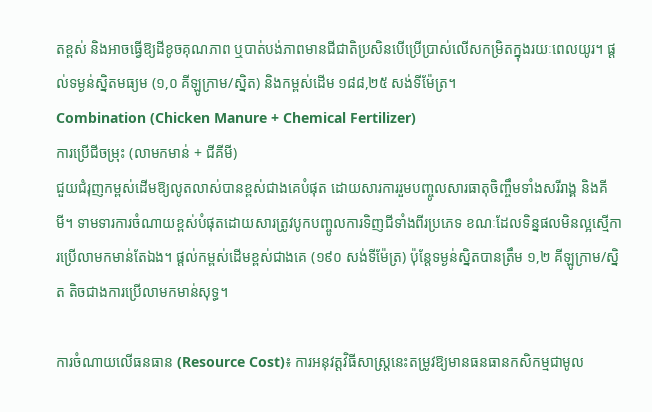តខ្ពស់ និងអាចធ្វើឱ្យដីខូចគុណភាព ឬបាត់បង់ភាពមានជីជាតិប្រសិនបើប្រើប្រាស់លើសកម្រិតក្នុងរយៈពេលយូរ។ ផ្តល់ទម្ងន់ស្និតមធ្យម (១,០ គីឡូក្រាម/ស្និត) និងកម្ពស់ដើម ១៨៨,២៥ សង់ទីម៉ែត្រ។
Combination (Chicken Manure + Chemical Fertilizer)
ការប្រើជីចម្រុះ (លាមកមាន់ + ជីគីមី)
ជួយជំរុញកម្ពស់ដើមឱ្យលូតលាស់បានខ្ពស់ជាងគេបំផុត ដោយសារការរួមបញ្ចូលសារធាតុចិញ្ចឹមទាំងសរីរាង្គ និងគីមី។ ទាមទារការចំណាយខ្ពស់បំផុតដោយសារត្រូវបូកបញ្ចូលការទិញជីទាំងពីរប្រភេទ ខណៈដែលទិន្នផលមិនល្អស្មើការប្រើលាមកមាន់តែឯង។ ផ្តល់កម្ពស់ដើមខ្ពស់ជាងគេ (១៩០ សង់ទីម៉ែត្រ) ប៉ុន្តែទម្ងន់ស្និតបានត្រឹម ១,២ គីឡូក្រាម/ស្និត តិចជាងការប្រើលាមកមាន់សុទ្ធ។

ការចំណាយលើធនធាន (Resource Cost)៖ ការអនុវត្តវិធីសាស្ត្រនេះតម្រូវឱ្យមានធនធានកសិកម្មជាមូល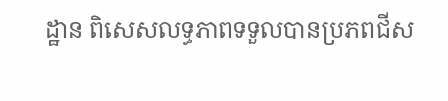ដ្ឋាន ពិសេសលទ្ធភាពទទួលបានប្រភពជីស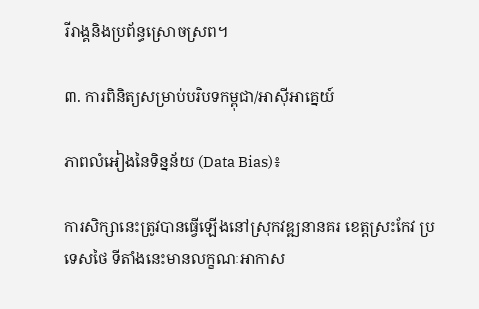រីរាង្គនិងប្រព័ន្ធស្រោចស្រព។

៣. ការពិនិត្យសម្រាប់បរិបទកម្ពុជា/អាស៊ីអាគ្នេយ៍

ភាពលំអៀងនៃទិន្នន័យ (Data Bias)៖

ការសិក្សានេះត្រូវបានធ្វើឡើងនៅស្រុកវឌ្ឍនានគរ ខេត្តស្រះកែវ ប្រទេសថៃ ទីតាំងនេះមានលក្ខណៈអាកាស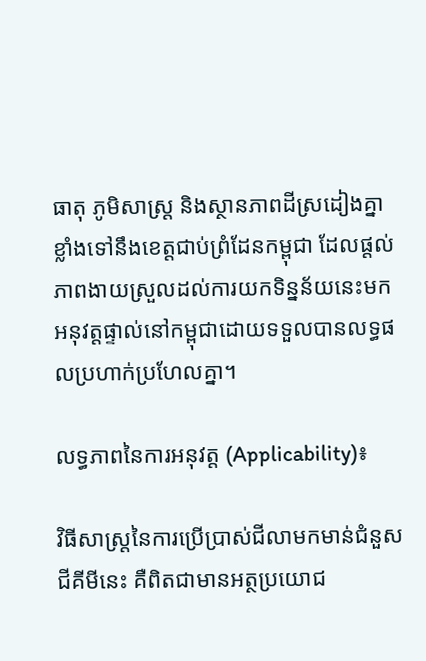ធាតុ ភូមិសាស្ត្រ និងស្ថានភាពដីស្រដៀងគ្នាខ្លាំងទៅនឹងខេត្តជាប់ព្រំដែនកម្ពុជា ដែលផ្តល់ភាពងាយស្រួលដល់ការយកទិន្នន័យនេះមកអនុវត្តផ្ទាល់នៅកម្ពុជាដោយទទួលបានលទ្ធផលប្រហាក់ប្រហែលគ្នា។

លទ្ធភាពនៃការអនុវត្ត (Applicability)៖

វិធីសាស្ត្រនៃការប្រើប្រាស់ជីលាមកមាន់ជំនួសជីគីមីនេះ គឺពិតជាមានអត្ថប្រយោជ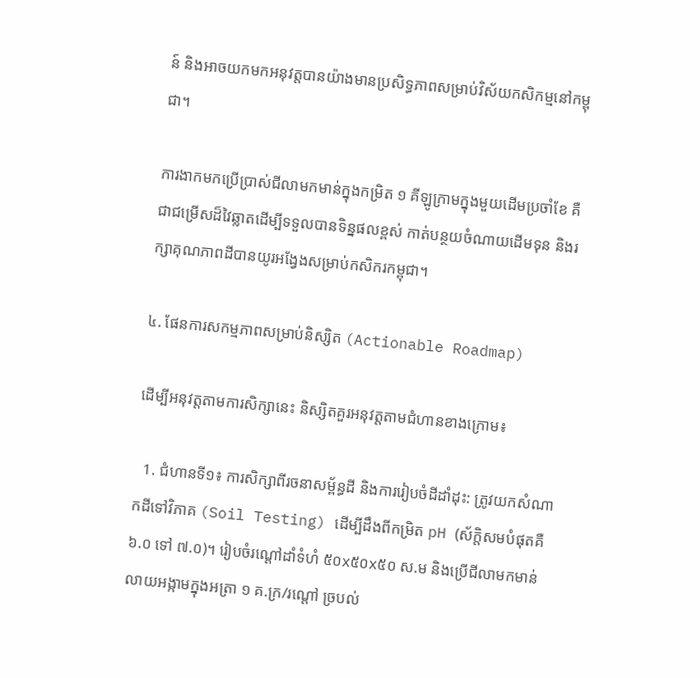ន៍ និងអាចយកមកអនុវត្តបានយ៉ាងមានប្រសិទ្ធភាពសម្រាប់វិស័យកសិកម្មនៅកម្ពុជា។

ការងាកមកប្រើប្រាស់ជីលាមកមាន់ក្នុងកម្រិត ១ គីឡូក្រាមក្នុងមួយដើមប្រចាំខែ គឺជាជម្រើសដ៏វៃឆ្លាតដើម្បីទទួលបានទិន្នផលខ្ពស់ កាត់បន្ថយចំណាយដើមទុន និងរក្សាគុណភាពដីបានយូរអង្វែងសម្រាប់កសិករកម្ពុជា។

៤. ផែនការសកម្មភាពសម្រាប់និស្សិត (Actionable Roadmap)

ដើម្បីអនុវត្តតាមការសិក្សានេះ និស្សិតគួរអនុវត្តតាមជំហានខាងក្រោម៖

  1. ជំហានទី១៖ ការសិក្សាពីរចនាសម្ព័ន្ធដី និងការរៀបចំដីដាំដុះ: ត្រូវយកសំណាកដីទៅវិភាគ (Soil Testing) ដើម្បីដឹងពីកម្រិត pH (ស័ក្តិសមបំផុតគឺ ៦.០ ទៅ ៧.០)។ រៀបចំរណ្តៅដាំទំហំ ៥០x៥០x៥០ ស.ម និងប្រើជីលាមកមាន់លាយអង្កាមក្នុងអត្រា ១ គ.ក្រ/រណ្តៅ ច្របល់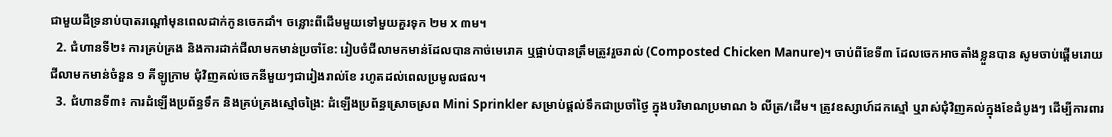ជាមួយដីទ្រនាប់បាតរណ្តៅមុនពេលដាក់កូនចេកដាំ។ ចន្លោះពីដើមមួយទៅមួយគួរទុក ២ម x ៣ម។
  2. ជំហានទី២៖ ការគ្រប់គ្រង និងការដាក់ជីលាមកមាន់ប្រចាំខែ: រៀបចំជីលាមកមាន់ដែលបានកាច់មេរោគ ឬផ្អាប់បានត្រឹមត្រូវរួចរាល់ (Composted Chicken Manure)។ ចាប់ពីខែទី៣ ដែលចេកអាចតាំងខ្លួនបាន សូមចាប់ផ្តើមរោយជីលាមកមាន់ចំនួន ១ គីឡូក្រាម ជុំវិញគល់ចេកនីមួយៗជារៀងរាល់ខែ រហូតដល់ពេលប្រមូលផល។
  3. ជំហានទី៣៖ ការដំឡើងប្រព័ន្ធទឹក និងគ្រប់គ្រងស្មៅចង្រៃ: ដំឡើងប្រព័ន្ធស្រោចស្រព Mini Sprinkler សម្រាប់ផ្តល់ទឹកជាប្រចាំថ្ងៃ ក្នុងបរិមាណប្រមាណ ៦ លីត្រ/ដើម។ ត្រូវឧស្សាហ៍ដកស្មៅ ឬរាស់ជុំវិញគល់ក្នុងខែដំបូងៗ ដើម្បីការពារ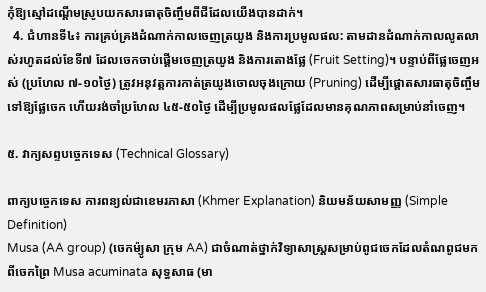កុំឱ្យស្មៅដណ្តើមស្រូបយកសារធាតុចិញ្ចឹមពីជីដែលយើងបានដាក់។
  4. ជំហានទី៤៖ ការគ្រប់គ្រងដំណាក់កាលចេញត្រយូង និងការប្រមូលផល: តាមដានដំណាក់កាលលូតលាស់រហូតដល់ខែទី៧ ដែលចេកចាប់ផ្តើមចេញត្រយូង និងការតោងផ្លែ (Fruit Setting)។ បន្ទាប់ពីផ្លែចេញអស់ (ប្រហែល ៧-១០ថ្ងៃ) ត្រូវអនុវត្តការកាត់ត្រយូងចោលចុងក្រោយ (Pruning) ដើម្បីផ្តោតសារធាតុចិញ្ចឹមទៅឱ្យផ្លែចេក ហើយរង់ចាំប្រហែល ៤៥-៥០ថ្ងៃ ដើម្បីប្រមូលផលផ្លែដែលមានគុណភាពសម្រាប់នាំចេញ។

៥. វាក្យសព្ទបច្ចេកទេស (Technical Glossary)

ពាក្យបច្ចេកទេស ការពន្យល់ជាខេមរភាសា (Khmer Explanation) និយមន័យសាមញ្ញ (Simple Definition)
Musa (AA group) (ចេកម៉្យូសា ក្រុម AA) ជាចំណាត់ថ្នាក់វិទ្យាសាស្ត្រសម្រាប់ពូជចេកដែលតំណពូជមកពីចេកព្រៃ Musa acuminata សុទ្ធសាធ (មា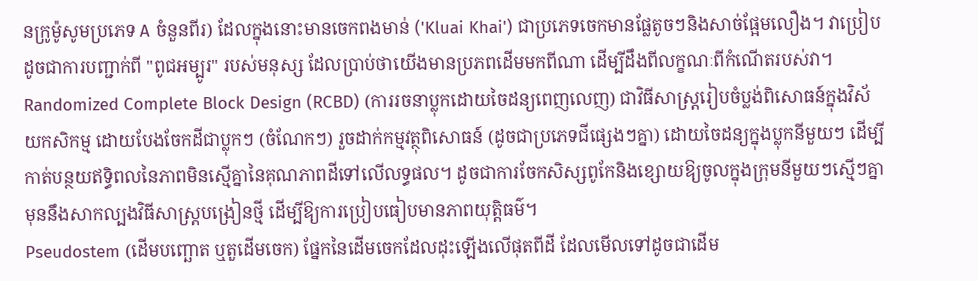នក្រូម៉ូសូមប្រភេទ A ចំនួនពីរ) ដែលក្នុងនោះមានចេកពងមាន់ ('Kluai Khai') ជាប្រភេទចេកមានផ្លែតូចៗនិងសាច់ផ្អែមលឿង។ វាប្រៀបដូចជាការបញ្ជាក់ពី "ពូជអម្បូរ" របស់មនុស្ស ដែលប្រាប់ថាយើងមានប្រភពដើមមកពីណា ដើម្បីដឹងពីលក្ខណៈពីកំណើតរបស់វា។
Randomized Complete Block Design (RCBD) (ការរចនាប្លុកដោយចៃដន្យពេញលេញ) ជាវិធីសាស្ត្ររៀបចំប្លង់ពិសោធន៍ក្នុងវិស័យកសិកម្ម ដោយបែងចែកដីជាប្លុកៗ (ចំណែកៗ) រួចដាក់កម្មវត្ថុពិសោធន៍ (ដូចជាប្រភេទជីផ្សេងៗគ្នា) ដោយចៃដន្យក្នុងប្លុកនីមួយៗ ដើម្បីកាត់បន្ថយឥទ្ធិពលនៃភាពមិនស្មើគ្នានៃគុណភាពដីទៅលើលទ្ធផល។ ដូចជាការចែកសិស្សពូកែនិងខ្សោយឱ្យចូលក្នុងក្រុមនីមួយៗស្មើៗគ្នា មុននឹងសាកល្បងវិធីសាស្ត្របង្រៀនថ្មី ដើម្បីឱ្យការប្រៀបធៀបមានភាពយុត្តិធម៌។
Pseudostem (ដើមបញ្ឆោត ឬតួដើមចេក) ផ្នែកនៃដើមចេកដែលដុះឡើងលើផុតពីដី ដែលមើលទៅដូចជាដើម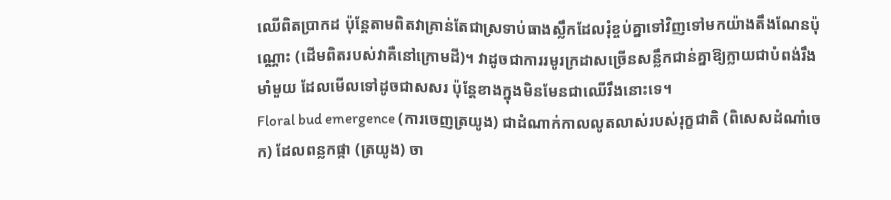ឈើពិតប្រាកដ ប៉ុន្តែតាមពិតវាគ្រាន់តែជាស្រទាប់ធាងស្លឹកដែលរុំខ្ចប់គ្នាទៅវិញទៅមកយ៉ាងតឹងណែនប៉ុណ្ណោះ (ដើមពិតរបស់វាគឺនៅក្រោមដី)។ វាដូចជាការរមូរក្រដាសច្រើនសន្លឹកជាន់គ្នាឱ្យក្លាយជាបំពង់រឹងមាំមួយ ដែលមើលទៅដូចជាសសរ ប៉ុន្តែខាងក្នុងមិនមែនជាឈើរឹងនោះទេ។
Floral bud emergence (ការចេញត្រយូង) ជាដំណាក់កាលលូតលាស់របស់រុក្ខជាតិ (ពិសេសដំណាំចេក) ដែលពន្លកផ្កា (ត្រយូង) ចា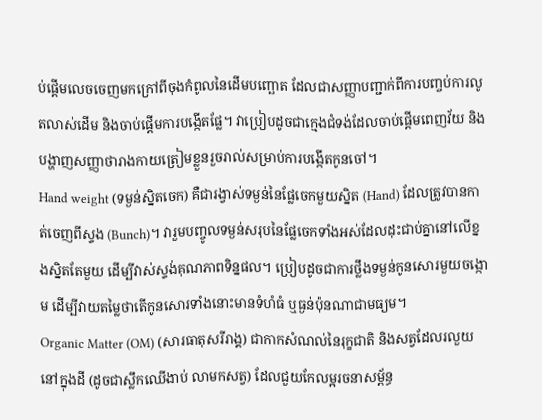ប់ផ្តើមលេចចេញមកក្រៅពីចុងកំពូលនៃដើមបញ្ឆោត ដែលជាសញ្ញាបញ្ជាក់ពីការបញ្ចប់ការលូតលាស់ដើម និងចាប់ផ្តើមការបង្កើតផ្លែ។ វាប្រៀបដូចជាក្មេងជំទង់ដែលចាប់ផ្តើមពេញវ័យ និងបង្ហាញសញ្ញាថារាងកាយត្រៀមខ្លួនរួចរាល់សម្រាប់ការបង្កើតកូនចៅ។
Hand weight (ទម្ងន់ស្និតចេក) គឺជារង្វាស់ទម្ងន់នៃផ្លែចេកមួយស្និត (Hand) ដែលត្រូវបានកាត់ចេញពីស្ទង (Bunch)។ វារួមបញ្ចូលទម្ងន់សរុបនៃផ្លែចេកទាំងអស់ដែលដុះជាប់គ្នានៅលើខ្នងស្និតតែមួយ ដើម្បីវាស់ស្ទង់គុណភាពទិន្នផល។ ប្រៀបដូចជាការថ្លឹងទម្ងន់កូនសោរមួយចង្កោម ដើម្បីវាយតម្លៃថាតើកូនសោរទាំងនោះមានទំហំធំ ឬធ្ងន់ប៉ុនណាជាមធ្យម។
Organic Matter (OM) (សារធាតុសរីរាង្គ) ជាកាកសំណល់នៃរុក្ខជាតិ និងសត្វដែលរលួយនៅក្នុងដី (ដូចជាស្លឹកឈើងាប់ លាមកសត្វ) ដែលជួយកែលម្អរចនាសម្ព័ន្ធ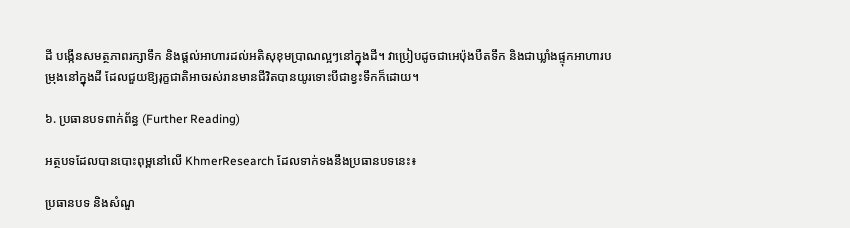ដី បង្កើនសមត្ថភាពរក្សាទឹក និងផ្តល់អាហារដល់អតិសុខុមប្រាណល្អៗនៅក្នុងដី។ វាប្រៀបដូចជាអេប៉ុងបឺតទឹក និងជាឃ្លាំងផ្ទុកអាហារបម្រុងនៅក្នុងដី ដែលជួយឱ្យរុក្ខជាតិអាចរស់រានមានជីវិតបានយូរទោះបីជាខ្វះទឹកក៏ដោយ។

៦. ប្រធានបទពាក់ព័ន្ធ (Further Reading)

អត្ថបទដែលបានបោះពុម្ពនៅលើ KhmerResearch ដែលទាក់ទងនឹងប្រធានបទនេះ៖

ប្រធានបទ និងសំណួ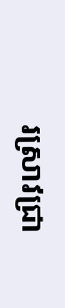រស្រាវជ្រា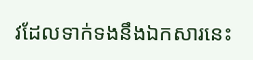វដែលទាក់ទងនឹងឯកសារនេះ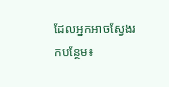ដែលអ្នកអាចស្វែងរកបន្ថែម៖